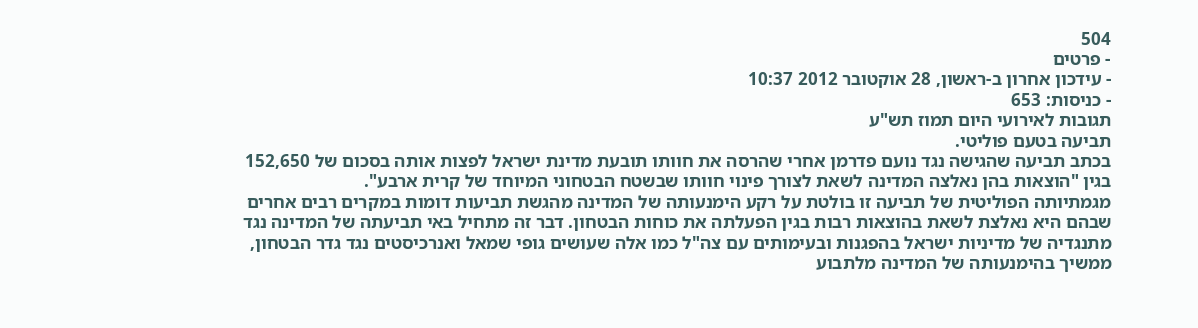504
- פרטים
- עידכון אחרון ב-ראשון, 28 אוקטובר 2012 10:37
- כניסות: 653
תגובות לאירועי היום תמוז תש"ע
תביעה בטעם פוליטי.
בכתב תביעה שהגישה נגד נועם פדרמן אחרי שהרסה את חוותו תובעת מדינת ישראל לפצות אותה בסכום של 152,650 בגין "הוצאות בהן נאלצה המדינה לשאת לצורך פינוי חוותו שבשטח הבטחוני המיוחד של קרית ארבע".
מגמתיותה הפוליטית של תביעה זו בולטת על רקע הימנעותה של המדינה מהגשת תביעות דומות במקרים רבים אחרים שבהם היא נאלצת לשאת בהוצאות רבות בגין הפעלתה את כוחות הבטחון. דבר זה מתחיל באי תביעתה של המדינה נגד מתנגדיה של מדיניות ישראל בהפגנות ובעימותים עם צה"ל כמו אלה שעושים גופי שמאל ואנרכיסטים נגד גדר הבטחון, ממשיך בהימנעותה של המדינה מלתבוע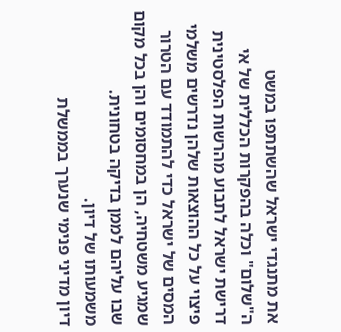את מתנגדי ישראל שהשתתפו במשט ה"שלום" וכלה בהפקרות הכללית של אי דרישת ישראל לתבוע מהרשות הפלסטינית פיצוי על כל ההוצאות שלהן נדרשים משלמי המסים של ישראל כדי להתמודד עם הטרור שמגיע משטחיה, הן במחסומים והן בכל מקום שבו עליהם לממן בדיקה בטחונית.
משמעותו של דיון.
דיון מדיני פנימי שנערך בממשלת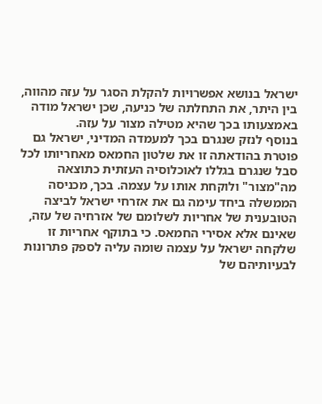ישראל בנושא אפשרויות להקלת הסגר על עזה מהווה, בין היתר, את התחלתה של כניעה, שכן ישראל מודה באמצעותו בכך שהיא מטילה מצור על עזה.
בנוסף לנזק שנגרם בכך למעמדה המדיני, ישראל גם פוטרת בהודאתה זו את שלטון החמאס מאחריותו לכל סבל שנגרם בגללו לאוכלוסיה העזתית כתוצאה מה"מצור" ולוקחת אותו על עצמה. בכך, מכניסה הממשלה ביחד עימה גם את אזרחי ישראל לביצה הטובענית של אחריות לשלומם של אזרחיה של עזה, שאינם אלא אסירי החמאס. כי בתוקף אחריות זו שלקחה ישראל על עצמה שומה עליה לספק פתרונות לבעיותיהם של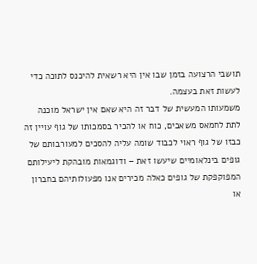תושבי הרצועה בזמן שבו אין היא רשאית להיכנס לתוכה כדי לעשות זאת בעצמה.
משמעותו המעשית של דבר זה היא שאם אין ישראל מוכנה לתת לחמאס משאבים, כוח או להכיר בסמכותו של גוף עויין זה כבזו של גוף ראוי לכבוד שומה עליה להסכים למעורבותם של גופים בינלאומיים שיעשו זאת – ודוגמאות מובהקת ליעילותם המפוקפקת של גופים כאלה מכירים אנו מפעולותיהם בחברון או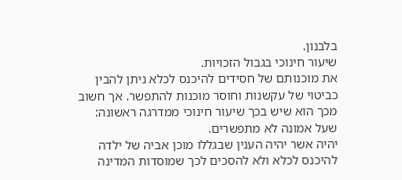בלבנון.
שיעור חינוכי בגבול הזכויות.
את מוכנותם של חסידים להיכנס לכלא ניתן להבין כביטוי של עקשנות וחוסר מוכנות להתפשר. אך חשוב מכך הוא שיש בכך שיעור חינוכי ממדרגה ראשונה: שעל אמונה לא מתפשרים.
יהיה אשר יהיה הענין שבגללו מוכן אביה של ילדה להיכנס לכלא ולא להסכים לכך שמוסדות המדינה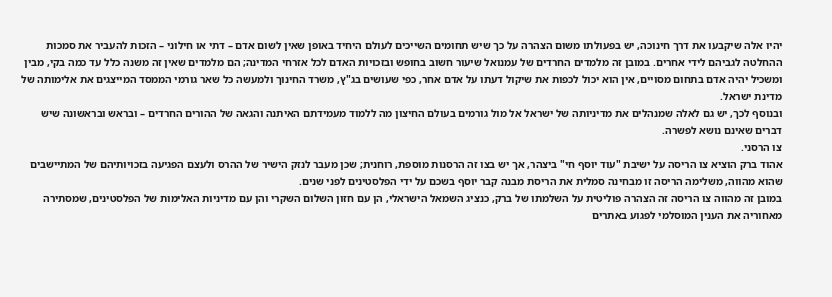יהיו אלה שיקבעו את דרך חינוכה, יש בפעולתו משום הצהרה על כך שיש תחומים השייכים לעולם היחיד באופן שאין לשום אדם – דתי או חילוני – הזכות להעביר את סמכות ההחלטה לגביהם לידי אחרים. במובן זה מלמדים החרדים של עמנואל שיעור חשוב בחופש ובזכויות האדם לכל אזרחי המדינה; הם מלמדים שאין זה משנה כלל עד כמה בקי, מבין ומשכיל יהיה אדם בתחום מסויים, אין הוא יכול לכפות את שיקול דעתו על אדם אחר, כפי שעושים בג"ץ, משרד החינוך ולמעשה כל שאר גורמי הממסד המייצגים את אלימותה של מדינת ישראל.
ובנוסף לכך, יש גם לאלה שמנהלים את מדיניותה של ישראל אל מול גורמים בעולם החיצון מה ללמוד מעמידתם האיתנה והגאה של ההורים החרדים – ובראש ובראשונה שיש דברים שאינם נושא לפשרה.
צו הרסני.
אהוד ברק הוציא צו הריסה על ישיבת "עוד יוסף חי" ביצהר, אך יש בצו זה הרסנות מוספת, רוחנית; שכן מעבר לנזק הישיר של ההרס ולעצם הפגיעה בזכויותיהם של המתיישבים שהוא מהווה, משלימה הריסה זו מבחינה סמלית את הריסת מבנה קבר יוסף בשכם על ידי הפלסטינים לפני שנים.
במובן זה מהווה צו הריסה זה הצהרה פוליטית על השלמתו של ברק, כנציג השמאל הישראלי, הן עם חזון השלום השקרי והן עם מדיניות האלימות של הפלסטינים, שמסתירה מאחוריה את הענין המוסלמי לפגוע באתרים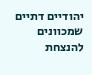יהודיים דתיים שמכוונים להנצחת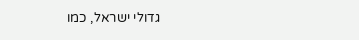גדולי ישראל, כמו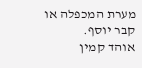מערת המכפלה או קבר יוסף.
אוהד קמין